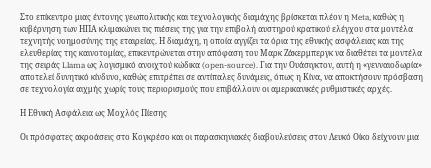Στο επίκεντρο μιας έντονης γεωπολιτικής και τεχνολογικής διαμάχης βρίσκεται πλέον η Meta, καθώς η κυβέρνηση των ΗΠΑ κλιμακώνει τις πιέσεις της για την επιβολή αυστηρού κρατικού ελέγχου στα μοντέλα τεχνητής νοημοσύνης της εταιρείας. Η διαμάχη, η οποία αγγίζει τα όρια της εθνικής ασφάλειας και της ελευθερίας της καινοτομίας, επικεντρώνεται στην απόφαση του Μαρκ Ζάκερμπεργκ να διαθέτει τα μοντέλα της σειράς Llama ως λογισμικό ανοιχτού κώδικα (open-source). Για την Ουάσιγκτον, αυτή η «γενναιοδωρία» αποτελεί δυνητικό κίνδυνο, καθώς επιτρέπει σε αντίπαλες δυνάμεις, όπως η Κίνα, να αποκτήσουν πρόσβαση σε τεχνολογία αιχμής χωρίς τους περιορισμούς που επιβάλλουν οι αμερικανικές ρυθμιστικές αρχές.

Η Εθνική Ασφάλεια ως Μοχλός Πίεσης

Οι πρόσφατες ακροάσεις στο Κογκρέσο και οι παρασκηνιακές διαβουλεύσεις στον Λευκό Οίκο δείχνουν μια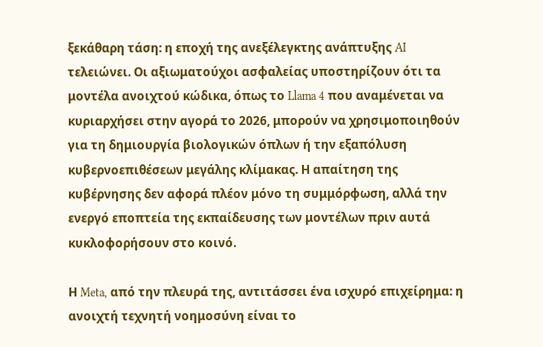ξεκάθαρη τάση: η εποχή της ανεξέλεγκτης ανάπτυξης AI τελειώνει. Οι αξιωματούχοι ασφαλείας υποστηρίζουν ότι τα μοντέλα ανοιχτού κώδικα, όπως το Llama 4 που αναμένεται να κυριαρχήσει στην αγορά το 2026, μπορούν να χρησιμοποιηθούν για τη δημιουργία βιολογικών όπλων ή την εξαπόλυση κυβερνοεπιθέσεων μεγάλης κλίμακας. Η απαίτηση της κυβέρνησης δεν αφορά πλέον μόνο τη συμμόρφωση, αλλά την ενεργό εποπτεία της εκπαίδευσης των μοντέλων πριν αυτά κυκλοφορήσουν στο κοινό.

Η Meta, από την πλευρά της, αντιτάσσει ένα ισχυρό επιχείρημα: η ανοιχτή τεχνητή νοημοσύνη είναι το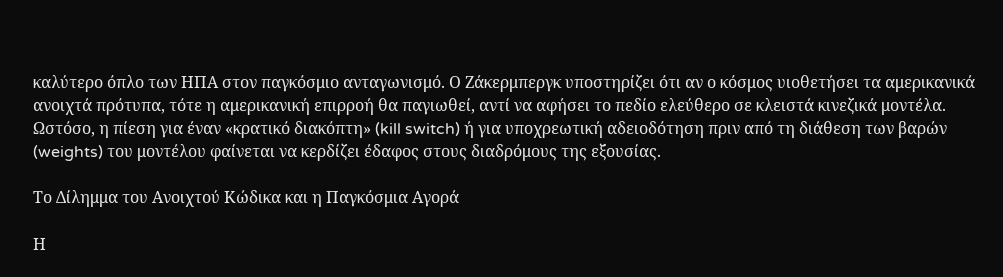καλύτερο όπλο των ΗΠΑ στον παγκόσμιο ανταγωνισμό. Ο Ζάκερμπεργκ υποστηρίζει ότι αν ο κόσμος υιοθετήσει τα αμερικανικά ανοιχτά πρότυπα, τότε η αμερικανική επιρροή θα παγιωθεί, αντί να αφήσει το πεδίο ελεύθερο σε κλειστά κινεζικά μοντέλα. Ωστόσο, η πίεση για έναν «κρατικό διακόπτη» (kill switch) ή για υποχρεωτική αδειοδότηση πριν από τη διάθεση των βαρών (weights) του μοντέλου φαίνεται να κερδίζει έδαφος στους διαδρόμους της εξουσίας.

Το Δίλημμα του Ανοιχτού Κώδικα και η Παγκόσμια Αγορά

Η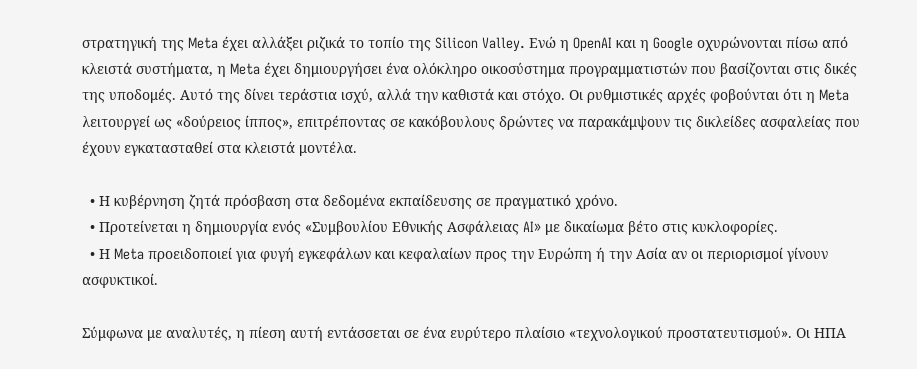στρατηγική της Meta έχει αλλάξει ριζικά το τοπίο της Silicon Valley. Ενώ η OpenAI και η Google οχυρώνονται πίσω από κλειστά συστήματα, η Meta έχει δημιουργήσει ένα ολόκληρο οικοσύστημα προγραμματιστών που βασίζονται στις δικές της υποδομές. Αυτό της δίνει τεράστια ισχύ, αλλά την καθιστά και στόχο. Οι ρυθμιστικές αρχές φοβούνται ότι η Meta λειτουργεί ως «δούρειος ίππος», επιτρέποντας σε κακόβουλους δρώντες να παρακάμψουν τις δικλείδες ασφαλείας που έχουν εγκατασταθεί στα κλειστά μοντέλα.

  • Η κυβέρνηση ζητά πρόσβαση στα δεδομένα εκπαίδευσης σε πραγματικό χρόνο.
  • Προτείνεται η δημιουργία ενός «Συμβουλίου Εθνικής Ασφάλειας AI» με δικαίωμα βέτο στις κυκλοφορίες.
  • Η Meta προειδοποιεί για φυγή εγκεφάλων και κεφαλαίων προς την Ευρώπη ή την Ασία αν οι περιορισμοί γίνουν ασφυκτικοί.

Σύμφωνα με αναλυτές, η πίεση αυτή εντάσσεται σε ένα ευρύτερο πλαίσιο «τεχνολογικού προστατευτισμού». Οι ΗΠΑ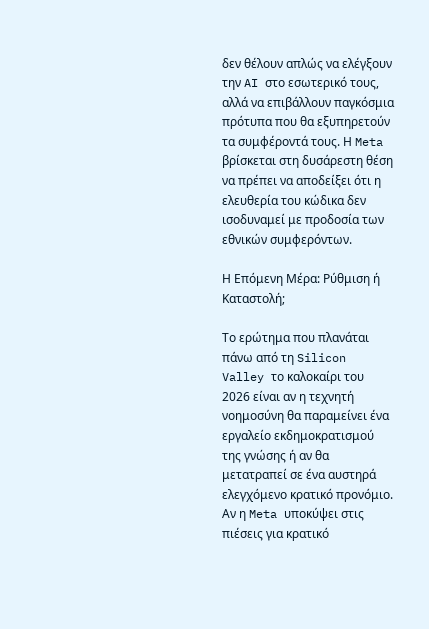δεν θέλουν απλώς να ελέγξουν την AI στο εσωτερικό τους, αλλά να επιβάλλουν παγκόσμια πρότυπα που θα εξυπηρετούν τα συμφέροντά τους. Η Meta βρίσκεται στη δυσάρεστη θέση να πρέπει να αποδείξει ότι η ελευθερία του κώδικα δεν ισοδυναμεί με προδοσία των εθνικών συμφερόντων.

Η Επόμενη Μέρα: Ρύθμιση ή Καταστολή;

Το ερώτημα που πλανάται πάνω από τη Silicon Valley το καλοκαίρι του 2026 είναι αν η τεχνητή νοημοσύνη θα παραμείνει ένα εργαλείο εκδημοκρατισμού της γνώσης ή αν θα μετατραπεί σε ένα αυστηρά ελεγχόμενο κρατικό προνόμιο. Αν η Meta υποκύψει στις πιέσεις για κρατικό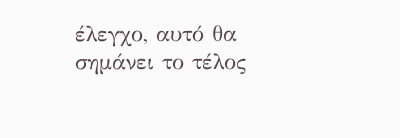έλεγχο, αυτό θα σημάνει το τέλος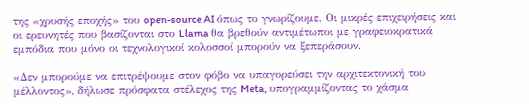της «χρυσής εποχής» του open-source AI όπως το γνωρίζουμε. Οι μικρές επιχειρήσεις και οι ερευνητές που βασίζονται στο Llama θα βρεθούν αντιμέτωποι με γραφειοκρατικά εμπόδια που μόνο οι τεχνολογικοί κολοσσοί μπορούν να ξεπεράσουν.

«Δεν μπορούμε να επιτρέψουμε στον φόβο να υπαγορεύσει την αρχιτεκτονική του μέλλοντος», δήλωσε πρόσφατα στέλεχος της Meta, υπογραμμίζοντας το χάσμα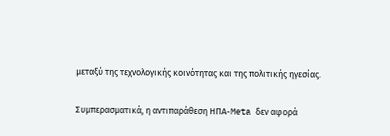μεταξύ της τεχνολογικής κοινότητας και της πολιτικής ηγεσίας.

Συμπερασματικά, η αντιπαράθεση ΗΠΑ-Meta δεν αφορά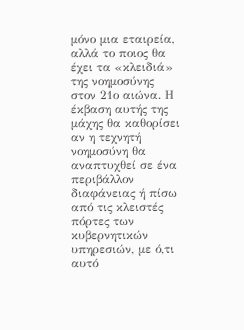μόνο μια εταιρεία, αλλά το ποιος θα έχει τα «κλειδιά» της νοημοσύνης στον 21ο αιώνα. Η έκβαση αυτής της μάχης θα καθορίσει αν η τεχνητή νοημοσύνη θα αναπτυχθεί σε ένα περιβάλλον διαφάνειας ή πίσω από τις κλειστές πόρτες των κυβερνητικών υπηρεσιών, με ό,τι αυτό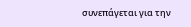συνεπάγεται για την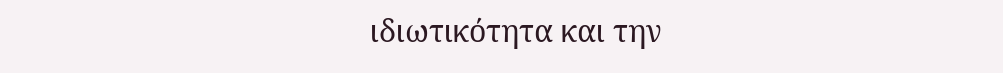ιδιωτικότητα και την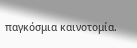παγκόσμια καινοτομία.